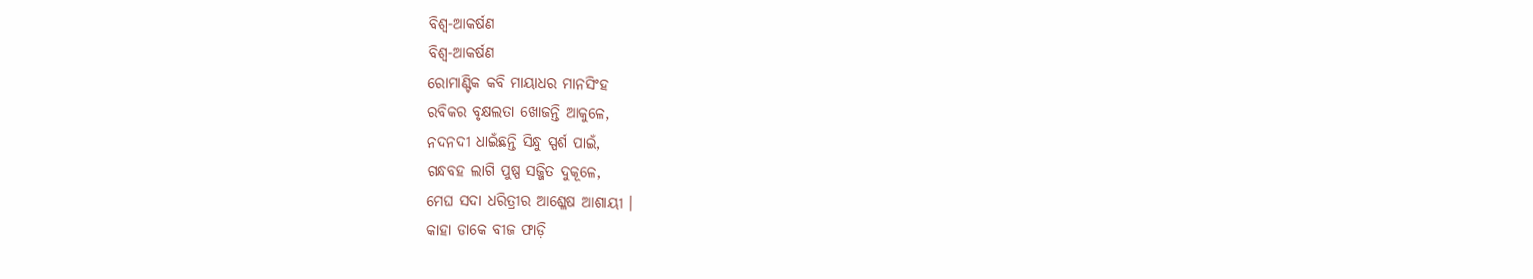ବିଶ୍ୱ-ଆକର୍ଷଣ
ବିଶ୍ୱ-ଆକର୍ଷଣ
ରୋମାଣ୍ଟିକ କବି ମାୟାଧର ମାନସିଂହ
ରବିକର ବୃକ୍ଷଲତା ଖୋଜନ୍ତି ଆକୁଳେ,
ନଦନଦୀ ଧାଇଁଛନ୍ତି ସିନ୍ଧୁ ସ୍ପର୍ଶ ପାଇଁ,
ଗନ୍ଧବହ ଲାଗି ପୁଷ୍ପ ସଜ୍ଜିତ ଦୁକୂଳେ,
ମେଘ ସଦା ଧରିତ୍ରୀର ଆଶ୍ଳେଷ ଆଶାୟୀ ।
କାହା ଡାକେ ବୀଜ ଫାଡ଼ି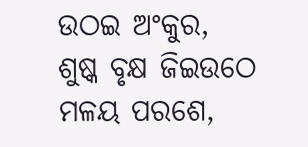ଉଠଇ ଅଂକୁର,
ଶୁଷ୍କ ବୃକ୍ଷ ଜିଇଉଠେ ମଳୟ ପରଶେ,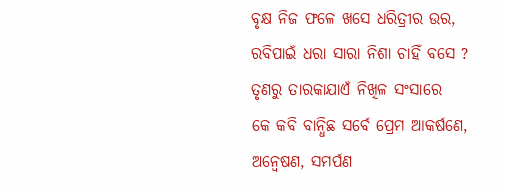ବୃକ୍ଷ ନିଜ ଫଳେ ଖସେ ଧରିତ୍ରୀର ଉର,
ରବିପାଇଁ ଧରା ସାରା ନିଶା ଚାହିଁ ବସେ ?
ତୃଣରୁ ତାରକାଯାଏଁ ନିଖିଳ ସଂସାରେ
କେ କବି ବାନ୍ଧିଛ ସର୍ବେ ପ୍ରେମ ଆକର୍ଷଣେ,
ଅନ୍ୱେଷଣ, ସମର୍ପଣ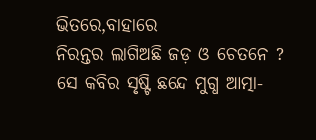ଭିତରେ,ବାହାରେ
ନିରନ୍ତର ଲାଗିଅଛି ଜଡ଼ ଓ ଚେତନେ ?
ସେ କବିର ସୃଷ୍ଟି ଛନ୍ଦେ ମୁଗ୍ଧ ଆତ୍ମା-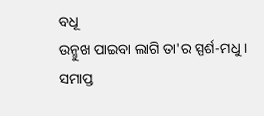ବଧୂ
ଉନ୍ମୁଖ ପାଇବା ଲାଗି ତା'ର ସ୍ପର୍ଶ-ମଧୁ ।
ସମାପ୍ତ